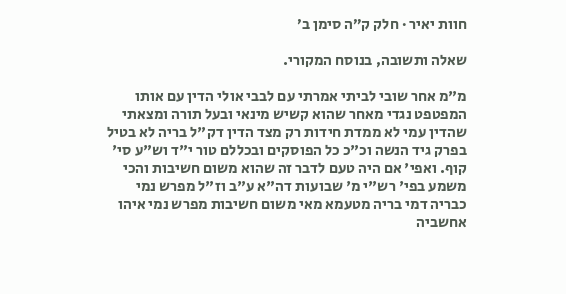חוות יאיר · חלק ק״ה סימן ב׳

שאלה ותשובה, בנוסח המקורי.

מ"מ אחר שובי לביתי אמרתי עם לבבי אולי הדין עם אותו המפטפט נגדי מאחר שהוא קשיש מינאי ובעל תורה ומצאתי שהדין עמי לא ממדת חידות רק מצד הדין דק"ל בריה לא בטיל בפרק גיד הנשה וכ"כ כל הפוסקים ובכללם טור י"ד וש"ע סי' קוף. ואפי' אם היה טעם לדבר זה שהוא משום חשיבות והכי משמע בפי' רש"י מ' שבועות דה"א ע"ב וז"ל מפרש נמי כבריה דמי בריה מטעמא מאי משום חשיבות מפרש נמי איהו אחשביה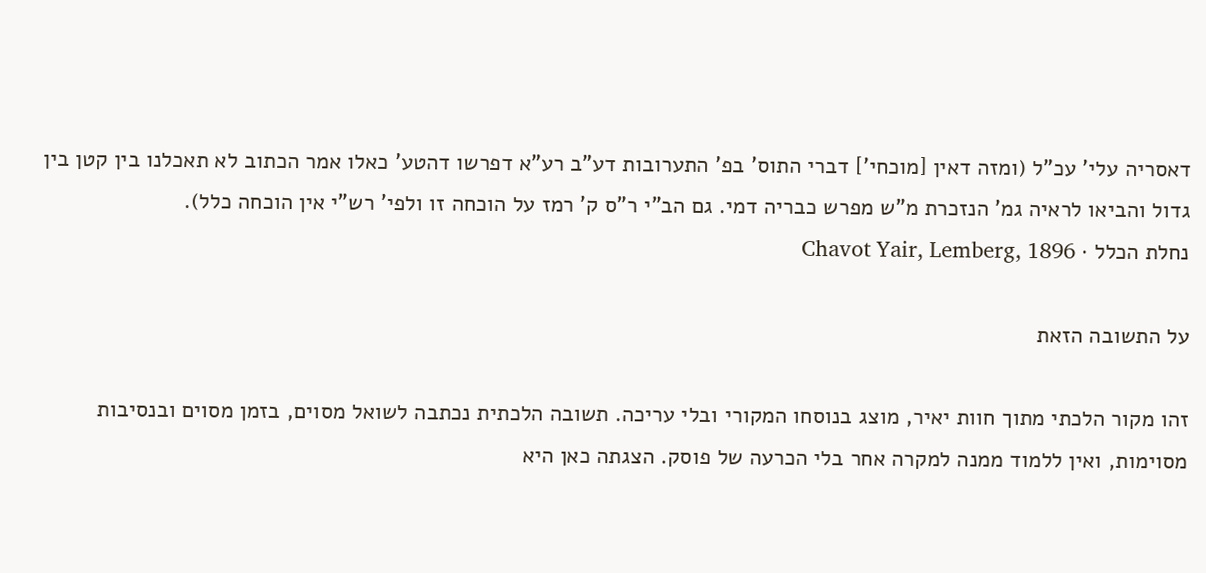דאסריה עלי' עכ"ל (ומזה דאין [מוכחי'] דברי התוס' בפ' התערובות דע"ב רע"א דפרשו דהטע' כאלו אמר הכתוב לא תאכלנו בין קטן בין גדול והביאו לראיה גמ' הנזכרת מ"ש מפרש כבריה דמי. גם הב"י ר"ס ק' רמז על הוכחה זו ולפי' רש"י אין הוכחה כלל).
נחלת הכלל · Chavot Yair, Lemberg, 1896

על התשובה הזאת

זהו מקור הלכתי מתוך חוות יאיר, מוצג בנוסחו המקורי ובלי עריכה. תשובה הלכתית נכתבה לשואל מסוים, בזמן מסוים ובנסיבות מסוימות, ואין ללמוד ממנה למקרה אחר בלי הכרעה של פוסק. הצגתה כאן היא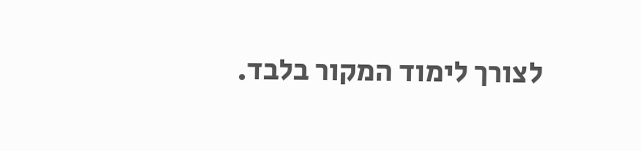לצורך לימוד המקור בלבד.